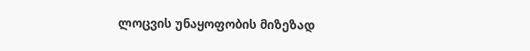ლოცვის უნაყოფობის მიზეზად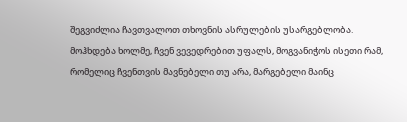შეგვიძლია ჩავთვალოთ თხოვნის ასრულების უსარგებლობა. მოჰხდება ხოლმე, ჩვენ ვევედრებით უფალს, მოგვანიჭოს ისეთი რამ, რომელიც ჩვენთვის მავნებელი თუ არა, მარგებელი მაინც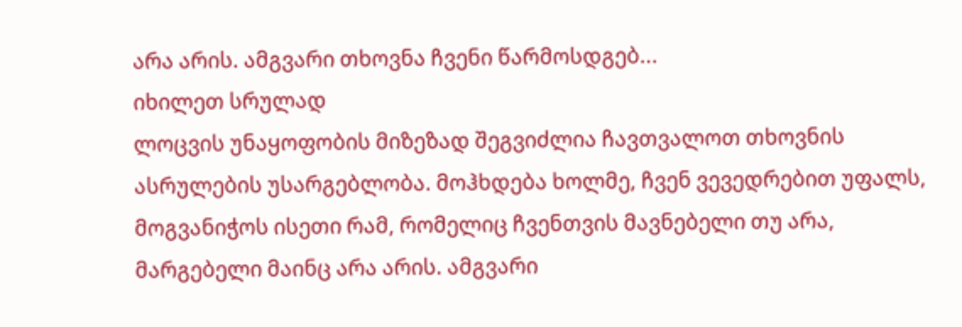არა არის. ამგვარი თხოვნა ჩვენი წარმოსდგებ...
იხილეთ სრულად
ლოცვის უნაყოფობის მიზეზად შეგვიძლია ჩავთვალოთ თხოვნის ასრულების უსარგებლობა. მოჰხდება ხოლმე, ჩვენ ვევედრებით უფალს, მოგვანიჭოს ისეთი რამ, რომელიც ჩვენთვის მავნებელი თუ არა, მარგებელი მაინც არა არის. ამგვარი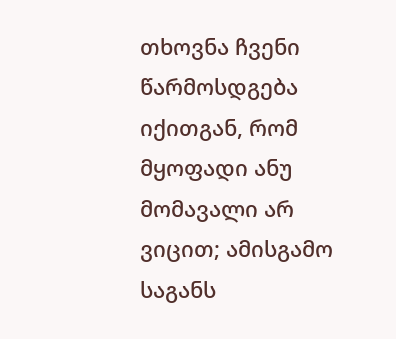თხოვნა ჩვენი წარმოსდგება იქითგან, რომ მყოფადი ანუ მომავალი არ ვიცით; ამისგამო საგანს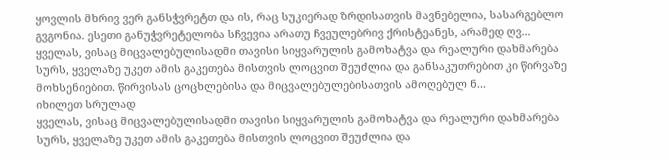ყოვლის მხრივ ვერ განსჭვრეტთ და ის, რაც სუკიერად ზრდისათვის მავნებელია, სასარგებლო გვგონია. ესეთი განუჭვრეტელობა სჩვევია არათუ ჩვეულებრივ ქრისტეანეს, არამედ ღვ...
ყველას, ვისაც მიცვალებულისადმი თავისი სიყვარულის გამოხატვა და რეალური დახმარება სურს, ყველაზე უკეთ ამის გაკეთება მისთვის ლოცვით შეუძლია და განსაკუთრებით კი წირვაზე მოხსენიებით. წირვისას ცოცხლებისა და მიცვალებულებისათვის ამოღებულ ნ...
იხილეთ სრულად
ყველას, ვისაც მიცვალებულისადმი თავისი სიყვარულის გამოხატვა და რეალური დახმარება სურს, ყველაზე უკეთ ამის გაკეთება მისთვის ლოცვით შეუძლია და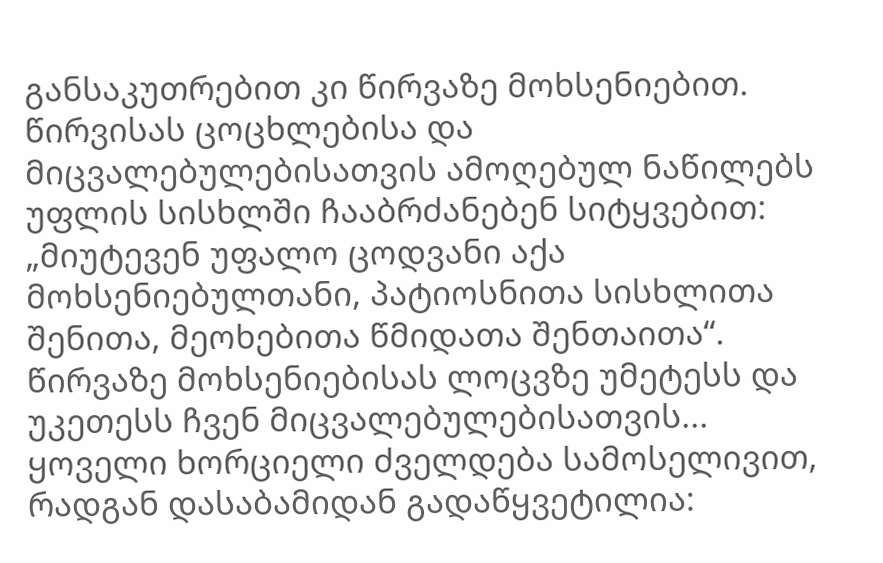განსაკუთრებით კი წირვაზე მოხსენიებით. წირვისას ცოცხლებისა და მიცვალებულებისათვის ამოღებულ ნაწილებს უფლის სისხლში ჩააბრძანებენ სიტყვებით: „მიუტევენ უფალო ცოდვანი აქა მოხსენიებულთანი, პატიოსნითა სისხლითა შენითა, მეოხებითა წმიდათა შენთაითა“.
წირვაზე მოხსენიებისას ლოცვზე უმეტესს და უკეთესს ჩვენ მიცვალებულებისათვის...
ყოველი ხორციელი ძველდება სამოსელივით, რადგან დასაბამიდან გადაწყვეტილია: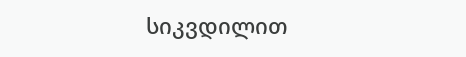სიკვდილით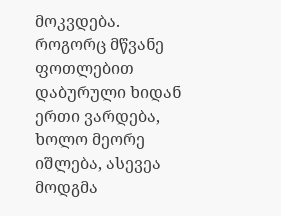მოკვდება.
როგორც მწვანე ფოთლებით დაბურული ხიდან ერთი ვარდება, ხოლო მეორე იშლება, ასევეა მოდგმა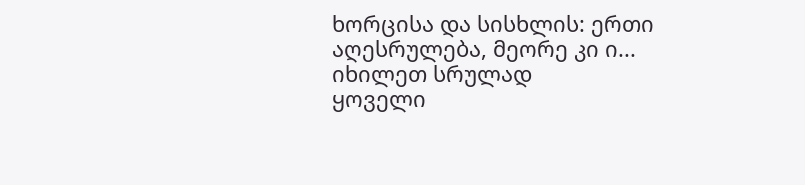ხორცისა და სისხლის: ერთი აღესრულება, მეორე კი ი...
იხილეთ სრულად
ყოველი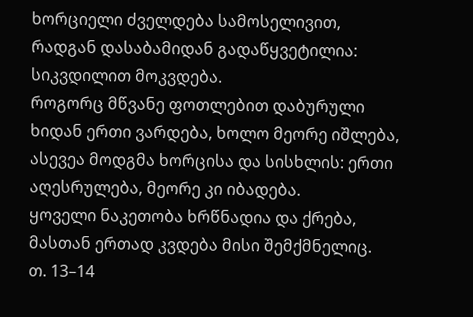ხორციელი ძველდება სამოსელივით, რადგან დასაბამიდან გადაწყვეტილია: სიკვდილით მოკვდება.
როგორც მწვანე ფოთლებით დაბურული ხიდან ერთი ვარდება, ხოლო მეორე იშლება, ასევეა მოდგმა ხორცისა და სისხლის: ერთი აღესრულება, მეორე კი იბადება.
ყოველი ნაკეთობა ხრწნადია და ქრება, მასთან ერთად კვდება მისი შემქმნელიც.
თ. 13–14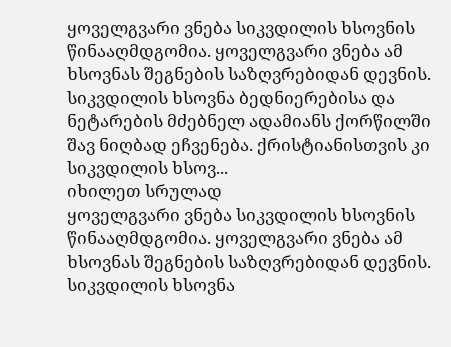ყოველგვარი ვნება სიკვდილის ხსოვნის წინააღმდგომია. ყოველგვარი ვნება ამ ხსოვნას შეგნების საზღვრებიდან დევნის. სიკვდილის ხსოვნა ბედნიერებისა და ნეტარების მძებნელ ადამიანს ქორწილში შავ ნიღბად ეჩვენება. ქრისტიანისთვის კი სიკვდილის ხსოვ...
იხილეთ სრულად
ყოველგვარი ვნება სიკვდილის ხსოვნის წინააღმდგომია. ყოველგვარი ვნება ამ ხსოვნას შეგნების საზღვრებიდან დევნის. სიკვდილის ხსოვნა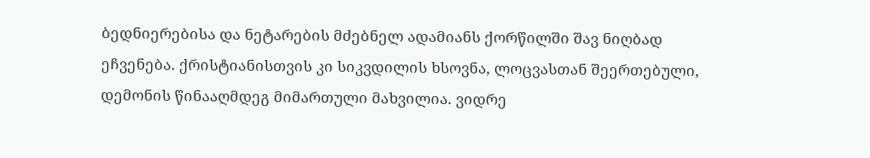ბედნიერებისა და ნეტარების მძებნელ ადამიანს ქორწილში შავ ნიღბად ეჩვენება. ქრისტიანისთვის კი სიკვდილის ხსოვნა, ლოცვასთან შეერთებული, დემონის წინააღმდეგ მიმართული მახვილია. ვიდრე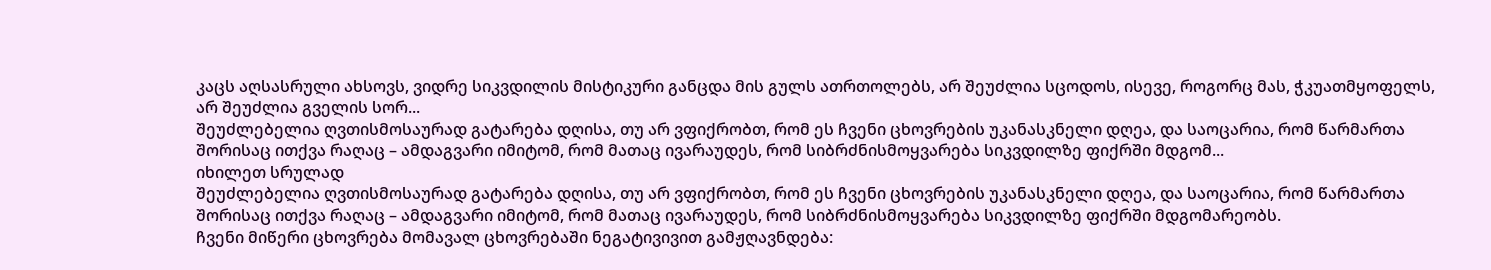კაცს აღსასრული ახსოვს, ვიდრე სიკვდილის მისტიკური განცდა მის გულს ათრთოლებს, არ შეუძლია სცოდოს, ისევე, როგორც მას, ჭკუათმყოფელს, არ შეუძლია გველის სორ...
შეუძლებელია ღვთისმოსაურად გატარება დღისა, თუ არ ვფიქრობთ, რომ ეს ჩვენი ცხოვრების უკანასკნელი დღეა, და საოცარია, რომ წარმართა შორისაც ითქვა რაღაც – ამდაგვარი იმიტომ, რომ მათაც ივარაუდეს, რომ სიბრძნისმოყვარება სიკვდილზე ფიქრში მდგომ...
იხილეთ სრულად
შეუძლებელია ღვთისმოსაურად გატარება დღისა, თუ არ ვფიქრობთ, რომ ეს ჩვენი ცხოვრების უკანასკნელი დღეა, და საოცარია, რომ წარმართა შორისაც ითქვა რაღაც – ამდაგვარი იმიტომ, რომ მათაც ივარაუდეს, რომ სიბრძნისმოყვარება სიკვდილზე ფიქრში მდგომარეობს.
ჩვენი მიწერი ცხოვრება მომავალ ცხოვრებაში ნეგატივივით გამჟღავნდება: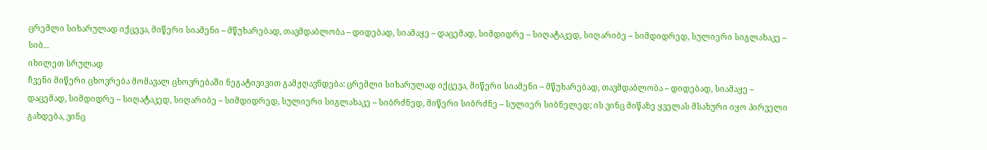ცრემლი სიხარულად იქცევა, მიწერი სიამენი – მწუხარებად, თავმდაბლობა – დიდებად, სიამაყე – დაცემად, სიმდიდრე – სიღატაკედ, სიღარიბე – სიმდიდრედ, სულიერი სიგლახაკე – სიბ...
იხილეთ სრულად
ჩვენი მიწერი ცხოვრება მომავალ ცხოვრებაში ნეგატივივით გამჟღავნდება: ცრემლი სიხარულად იქცევა, მიწერი სიამენი – მწუხარებად, თავმდაბლობა – დიდებად, სიამაყე – დაცემად, სიმდიდრე – სიღატაკედ, სიღარიბე – სიმდიდრედ, სულიერი სიგლახაკე – სიბრძნედ, მიწერი სიბრძნე – სულიერ სიბნელედ; ის ვინც მიწაზე ყველას მსახური იყო პირველი გახდება, ვინც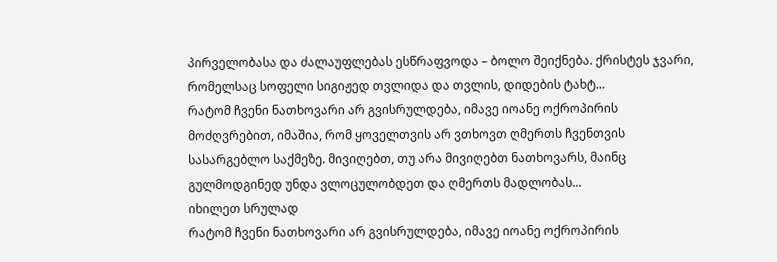პირველობასა და ძალაუფლებას ესწრაფვოდა – ბოლო შეიქნება. ქრისტეს ჯვარი, რომელსაც სოფელი სიგიჟედ თვლიდა და თვლის, დიდების ტახტ...
რატომ ჩვენი ნათხოვარი არ გვისრულდება, იმავე იოანე ოქროპირის მოძღვრებით, იმაშია, რომ ყოველთვის არ ვთხოვთ ღმერთს ჩვენთვის სასარგებლო საქმეზე. მივიღებთ, თუ არა მივიღებთ ნათხოვარს, მაინც გულმოდგინედ უნდა ვლოცულობდეთ და ღმერთს მადლობას...
იხილეთ სრულად
რატომ ჩვენი ნათხოვარი არ გვისრულდება, იმავე იოანე ოქროპირის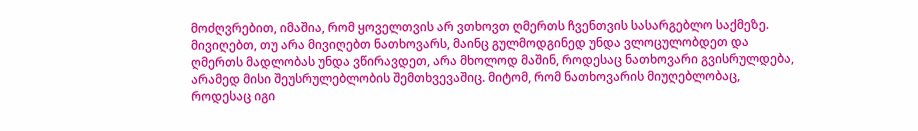მოძღვრებით, იმაშია, რომ ყოველთვის არ ვთხოვთ ღმერთს ჩვენთვის სასარგებლო საქმეზე. მივიღებთ, თუ არა მივიღებთ ნათხოვარს, მაინც გულმოდგინედ უნდა ვლოცულობდეთ და ღმერთს მადლობას უნდა ვწირავდეთ, არა მხოლოდ მაშინ, როდესაც ნათხოვარი გვისრულდება, არამედ მისი შეუსრულებლობის შემთხვევაშიც. მიტომ, რომ ნათხოვარის მიუღებლობაც, როდესაც იგი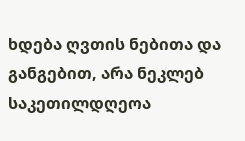ხდება ღვთის ნებითა და განგებით, არა ნეკლებ საკეთილდღეოა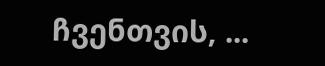ჩვენთვის, ...